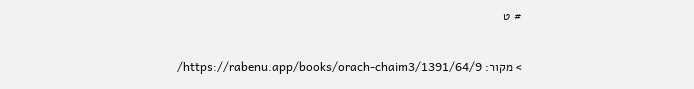# ט

> מקור: https://rabenu.app/books/orach-chaim3/1391/64/9/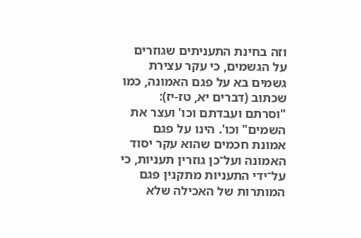וזה בחינת התעניתים שגוזרים על הגשמים, כי עקר עצירת גשמים בא על פגם האמונה, כמו שכתוב (דברים יא, טז-יז): "וסרתם ועבדתם וכו' ועצר את השמים" וכו'. הינו על פגם אמונת חכמים שהוא עקר יסוד האמונה ועל־כן גוזרין תעניות, כי על־ידי התעניות מתקנין פגם המותרות של האכילה שלא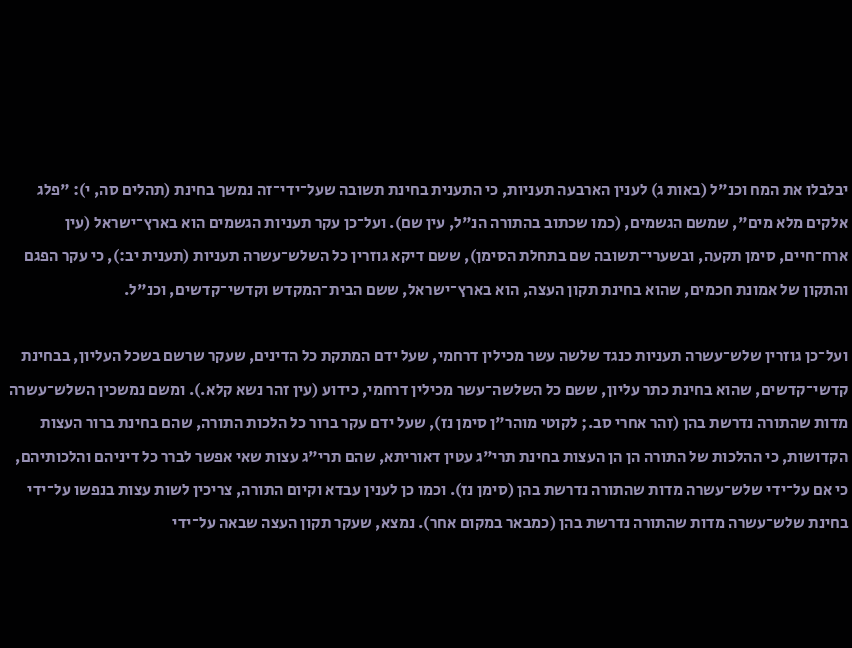יבלבלו את המח וכנ"ל (באות ג) לענין הארבעה תעניות, כי התענית בחינת תשובה שעל־ידי־זה נמשך בחינת (תהלים סה, י): "פלג אלקים מלא מים", שמשם הגשמים, (כמו שכתוב בהתורה הנ"ל, עין שם). ועל־כן עקר תעניות הגשמים הוא בארץ־ישראל (עין ארח־חיים, סימן תקעה, ובשערי־תשובה שם בתחלת הסימן), ששם דיקא גוזרין כל השלש־עשרה תעניות (תענית יב:), כי עקר הפגם והתקון של אמונת חכמים, שהוא בחינת תקון העצה, הוא בארץ־ישראל, ששם הבית־המקדש וקדשי־קדשים, וכנ"ל.

ועל־כן גוזרין שלש־עשרה תעניות כנגד שלשה עשר מכילין דרחמי, שעל ידם המתקת כל הדינים, שעקר שרשם בשכל העליון, בבחינת קדשי־קדשים, שהוא בחינת כתר עליון, ששם כל השלשה־עשר מכילין דרחמי, כידוע (עין זהר נשא קלא.). ומשם נמשכין השלש־עשרה מדות שהתורה נדרשת בהן (זהר אחרי סב.; לקוטי מוהר"ן סימן נז), שעל ידם עקר ברור כל הלכות התורה, שהם בחינת ברור העצות הקדושות, כי ההלכות של התורה הן הן העצות בחינת תרי"ג עטין דאוריתא, שהם תרי"ג עצות שאי אפשר לברר כל דיניהם והלכותיהם, כי אם על־ידי שלש־עשרה מדות שהתורה נדרשת בהן (סימן נז). וכמו כן לענין עבדא וקיום התורה, צריכין לשות עצות בנפשו על־ידי בחינת שלש־עשרה מדות שהתורה נדרשת בהן (כמבאר במקום אחר). נמצא, שעקר תקון העצה שבאה על־ידי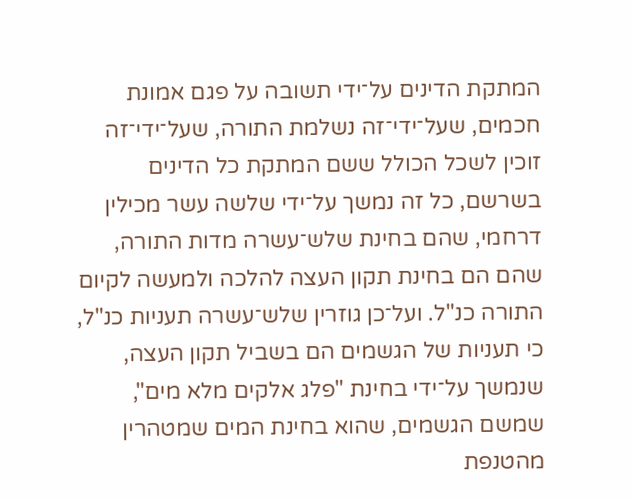המתקת הדינים על־ידי תשובה על פגם אמונת חכמים, שעל־ידי־זה נשלמת התורה, שעל־ידי־זה זוכין לשכל הכולל ששם המתקת כל הדינים בשרשם, כל זה נמשך על־ידי שלשה עשר מכילין דרחמי, שהם בחינת שלש־עשרה מדות התורה, שהם הם בחינת תקון העצה להלכה ולמעשה לקיום התורה כנ"ל. ועל־כן גוזרין שלש־עשרה תעניות כנ"ל, כי תעניות של הגשמים הם בשביל תקון העצה, שנמשך על־ידי בחינת "פלג אלקים מלא מים", שמשם הגשמים, שהוא בחינת המים שמטהרין מהטנפת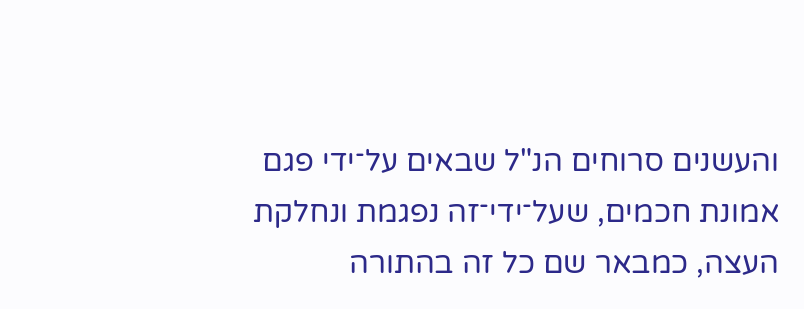והעשנים סרוחים הנ"ל שבאים על־ידי פגם אמונת חכמים, שעל־ידי־זה נפגמת ונחלקת העצה, כמבאר שם כל זה בהתורה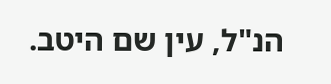הנ"ל, עין שם היטב.